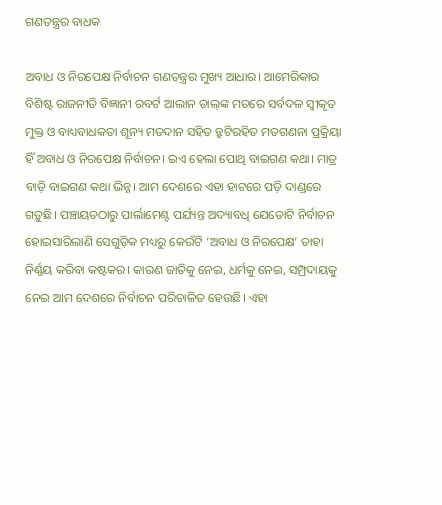ଗଣତନ୍ତ୍ରର ବାଧକ

ଅବାଧ ଓ ନିରପେକ୍ଷ ନିର୍ବାଚନ ଗଣତନ୍ତ୍ରର ମୁଖ୍ୟ ଆଧାର। ଆମେରିକାର ବିଶିଷ୍ଟ ରାଜନୀତି ବିଜ୍ଞାନୀ ରବର୍ଟ ଆଲାନ ଡାଲ୍‌ଙ୍କ ମତରେ ସର୍ବଦଳ ସ୍ବୀକୃତ ମୁକ୍ତ ଓ ବାଧ୍ୟବାଧକତା ଶୂନ୍ୟ ମତଦାନ ସହିତ ତ୍ରୁଟିରହିତ ମତଗଣନା ପ୍ରକ୍ରିୟା ହିଁ ଅବାଧ ଓ ନିରପେକ୍ଷ ନିର୍ବାଚନ। ଇଏ ହେଲା ପୋଥି ବାଇଗଣ କଥା। ମାତ୍ର ବାଡ଼ି ବାଇଗଣ କଥା ଭିନ୍ନ। ଆମ ଦେଶରେ ଏହା ହାଟରେ ପଡ଼ି ଦାଣ୍ଡରେ ଗଡ଼ୁଛି। ପଞ୍ଚାୟତଠାରୁ ପାର୍ଲାମେଣ୍ଟ ପର୍ଯ୍ୟନ୍ତ ଅଦ୍ୟାବଧି ଯେତୋଟି ନିର୍ବାଚନ ହୋଇସାରିଲାଣି ସେଗୁଡ଼ିକ ମଧ୍ୟରୁ କେଉଁଟି ‘ଅବାଧ ଓ ନିରପେକ୍ଷ’ ତାହା ନିର୍ଣ୍ଣୟ କରିବା କଷ୍ଟକର। କାରଣ ଜାତିକୁ ନେଇ, ଧର୍ମକୁ ନେଇ, ସମ୍ପ୍ରଦାୟକୁ ନେଇ ଆମ ଦେଶରେ ନିର୍ବାଚନ ପରିଚାଳିତ ହେଉଛି। ଏହା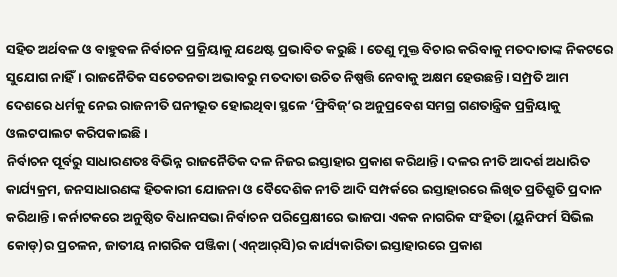ସହିତ ଅର୍ଥବଳ ଓ ବାହୁବଳ ନିର୍ବାଚନ ପ୍ରକ୍ରିୟାକୁ ଯଥେଷ୍ଟ ପ୍ରଭାବିତ କରୁଛି। ତେଣୁ ମୁକ୍ତ ବିଚାର କରିବାକୁ ମତଦାତାଙ୍କ ନିକଟରେ ସୁଯୋଗ ନାହିଁ। ରାଜନୈତିକ ସଚେତନତା ଅଭାବରୁ ମତଦାତା ଉଚିତ ନିଷ୍ପତ୍ତି ନେବାକୁ ଅକ୍ଷମ ହେଉଛନ୍ତି। ସମ୍ପ୍ରତି ଆମ ଦେଶରେ ଧର୍ମକୁ ନେଇ ରାଜନୀତି ଘନୀଭୂତ ହୋଇଥିବା ସ୍ଥଳେ ‘ଫ୍ରିବିଜ୍‌’ର ଅନୁପ୍ରବେଶ ସମଗ୍ର ଗଣତାନ୍ତ୍ରିକ ପ୍ରକ୍ରିୟାକୁ ଓଲଟପାଲଟ କରିପକାଇଛି।
ନିର୍ବାଚନ ପୂର୍ବରୁ ସାଧାରଣତଃ ବିଭିନ୍ନ ରାଜନୈତିକ ଦଳ ନିଜର ଇସ୍ତାହାର ପ୍ରକାଶ କରିଥାନ୍ତି। ଦଳର ନୀତି ଆଦର୍ଶ ଅଧାରିତ କାର୍ଯ୍ୟକ୍ରମ, ଜନସାଧାରଣଙ୍କ ହିତକାରୀ ଯୋଜନା ଓ ବୈଦେଶିକ ନୀତି ଆଦି ସମ୍ପର୍କରେ ଇସ୍ତାହାରରେ ଲିଖିତ ପ୍ରତିଶ୍ରୁତି ପ୍ରଦାନ କରିଥାନ୍ତି। କର୍ନାଟକରେ ଅନୁଷ୍ଠିତ ବିଧାନସଭା ନିର୍ବାଚନ ପରିପ୍ରେକ୍ଷୀରେ ଭାଜପା ଏକକ ନାଗରିକ ସଂହିତା (ୟୁନିଫର୍ମ ସିଭିଲ କୋଡ୍‌)ର ପ୍ରଚଳନ, ଜାତୀୟ ନାଗରିକ ପଞ୍ଜିକା (ଏନ୍‌ଆର୍‌ସି)ର କାର୍ଯ୍ୟକାରିତା ଇସ୍ତାହାରରେ ପ୍ରକାଶ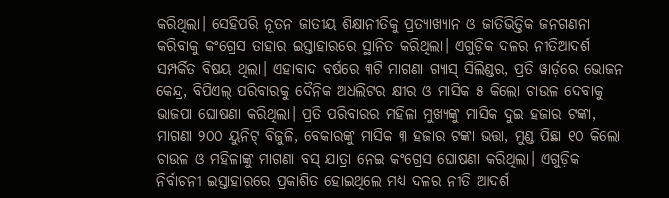କରିଥିଲା। ସେହିପରି ନୂତନ ଜାତୀୟ ଶିକ୍ଷାନୀତିକୁ ପ୍ରତ୍ୟାଖ୍ୟାନ ଓ ଜାତିଭିତ୍ତିକ ଜନଗଣନା କରିବାକୁ କଂଗ୍ରେସ ତାହାର ଇସ୍ତାହାରରେ ସ୍ଥାନିତ କରିଥିଲା। ଏଗୁଡ଼ିକ ଦଳର ନୀତିଆଦର୍ଶ ସମ୍ପର୍କିତ ବିଷୟ ଥିଲା। ଏହାବାଦ ବର୍ଷରେ ୩ଟି ମାଗଣା ଗ୍ୟାସ୍‌ ସିଲିଣ୍ଡର, ପ୍ରତି ୱାର୍ଡ଼ରେ ଭୋଜନ କେନ୍ଦ୍ର, ବିପିଏଲ୍‌ ପରିବାରକୁ ଦୈନିକ ଅଧଲିଟର କ୍ଷୀର ଓ ମାସିକ ୫ କିଲୋ ଚାଉଳ ଦେବାକୁ ଭାଜପା ଘୋଷଣା କରିଥିଲା। ପ୍ରତି ପରିବାରର ମହିଳା ମୁଖ୍ୟଙ୍କୁ ମାସିକ ଦୁଇ ହଜାର ଟଙ୍କା, ମାଗଣା ୨୦୦ ୟୁନିଟ୍‌ ବିଜୁଳି, ବେକାରଙ୍କୁ ମାସିକ ୩ ହଜାର ଟଙ୍କା ଭତ୍ତା, ମୁଣ୍ଡ ପିଛା ୧୦ କିଲୋ ଚାଉଳ ଓ ମହିଳାଙ୍କୁ ମାଗଣା ବସ୍‌ ଯାତ୍ରା ନେଇ କଂଗ୍ରେସ ଘୋଷଣା କରିଥିଲା। ଏଗୁଡ଼ିକ ନିର୍ବାଚନୀ ଇସ୍ତାହାରରେ ପ୍ରକାଶିତ ହୋଇଥିଲେ ମଧ୍ୟ ଦଳର ନୀତି ଆଦର୍ଶ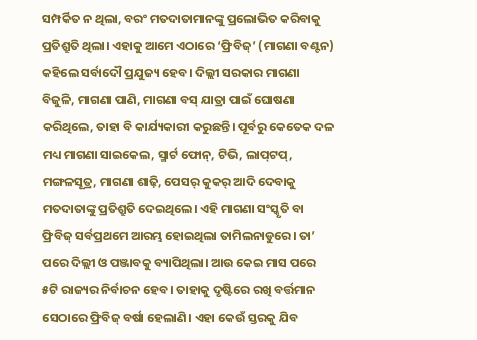ସମ୍ପର୍କିତ ନ ଥିଲା, ବରଂ ମତଦାତାମାନଙ୍କୁ ପ୍ରଲୋଭିତ କରିବାକୁ ପ୍ରତିଶ୍ରୁତି ଥିଲା। ଏହାକୁ ଆମେ ଏଠାରେ ‘ଫ୍ରିବିଜ୍‌’ (ମାଗଣା ବଣ୍ଟନ) କହିଲେ ସର୍ବାଦୌ ପ୍ରଯୁଜ୍ୟ ହେବ। ଦିଲ୍ଲୀ ସରକାର ମାଗଣା ବିଜୁଳି, ମାଗଣା ପାଣି, ମାଗଣା ବସ୍‌ ଯାତ୍ରା ପାଇଁ ଘୋଷଣା କରିଥିଲେ, ତାହା ବି କାର୍ଯ୍ୟକାରୀ କରୁଛନ୍ତି। ପୂର୍ବରୁ କେତେକ ଦଳ ମଧ୍ୟ ମାଗଣା ସାଇକେଲ, ସ୍ମାର୍ଟ ଫୋନ୍‌, ଟିଭି, ଲାପ୍‌ଟପ୍‌, ମଙ୍ଗଳସୂତ୍ର, ମାଗଣା ଶାଢ଼ି, ପେସର୍‌ କୁକର୍‌ ଆଦି ଦେବାକୁ ମତଦାତାଙ୍କୁ ପ୍ରତିଶ୍ରୁତି ଦେଇଥିଲେ। ଏହି ମାଗଣା ସଂସ୍କୃତି ବା ଫ୍ରିବିଜ୍‌ ସର୍ବପ୍ରଥମେ ଆରମ୍ଭ ହୋଇଥିଲା ତାମିଲନାଡୁରେ। ତା’ ପରେ ଦିଲ୍ଲୀ ଓ ପଞ୍ଜାବକୁ ବ୍ୟାପିଥିଲା। ଆଉ କେଇ ମାସ ପରେ ୫ଟି ରାଜ୍ୟର ନିର୍ବାଚନ ହେବ। ତାହାକୁ ଦୃଷ୍ଟିରେ ରଖି ବର୍ତ୍ତମାନ ସେଠାରେ ଫ୍ରିବିଜ୍‌ ବର୍ଷା ହେଲାଣି। ଏହା କେଉଁ ସ୍ତରକୁ ଯିବ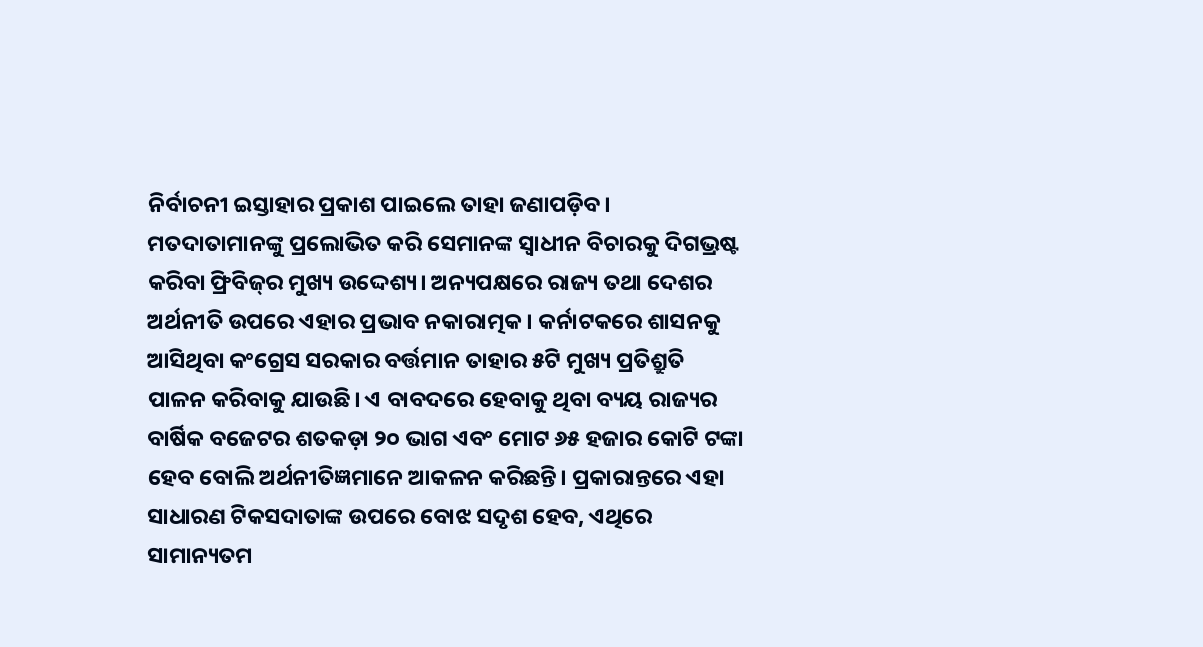ନିର୍ବାଚନୀ ଇସ୍ତାହାର ପ୍ରକାଶ ପାଇଲେ ତାହା ଜଣାପଡ଼ିବ।
ମତଦାତାମାନଙ୍କୁ ପ୍ରଲୋଭିତ କରି ସେମାନଙ୍କ ସ୍ବାଧୀନ ବିଚାରକୁ ଦିଗଭ୍ରଷ୍ଟ କରିବା ଫ୍ରିବିଜ୍‌ର ମୁଖ୍ୟ ଉଦ୍ଦେଶ୍ୟ। ଅନ୍ୟପକ୍ଷରେ ରାଜ୍ୟ ତଥା ଦେଶର ଅର୍ଥନୀତି ଉପରେ ଏହାର ପ୍ରଭାବ ନକାରାତ୍ମକ। କର୍ନାଟକରେ ଶାସନକୁ ଆସିଥିବା କଂଗ୍ରେସ ସରକାର ବର୍ତ୍ତମାନ ତାହାର ୫ଟି ମୁଖ୍ୟ ପ୍ରତିଶ୍ରୁତି ପାଳନ କରିବାକୁ ଯାଉଛି। ଏ ବାବଦରେ ହେବାକୁ ଥିବା ବ୍ୟୟ ରାଜ୍ୟର ବାର୍ଷିକ ବଜେଟର ଶତକଡ଼ା ୨୦ ଭାଗ ଏବଂ ମୋଟ ୬୫ ହଜାର କୋଟି ଟଙ୍କା ହେବ ବୋଲି ଅର୍ଥନୀତିଜ୍ଞମାନେ ଆକଳନ କରିଛନ୍ତି। ପ୍ରକାରାନ୍ତରେ ଏହା ସାଧାରଣ ଟିକସଦାତାଙ୍କ ଉପରେ ବୋଝ ସଦୃଶ ହେବ, ଏଥିରେ ସାମାନ୍ୟତମ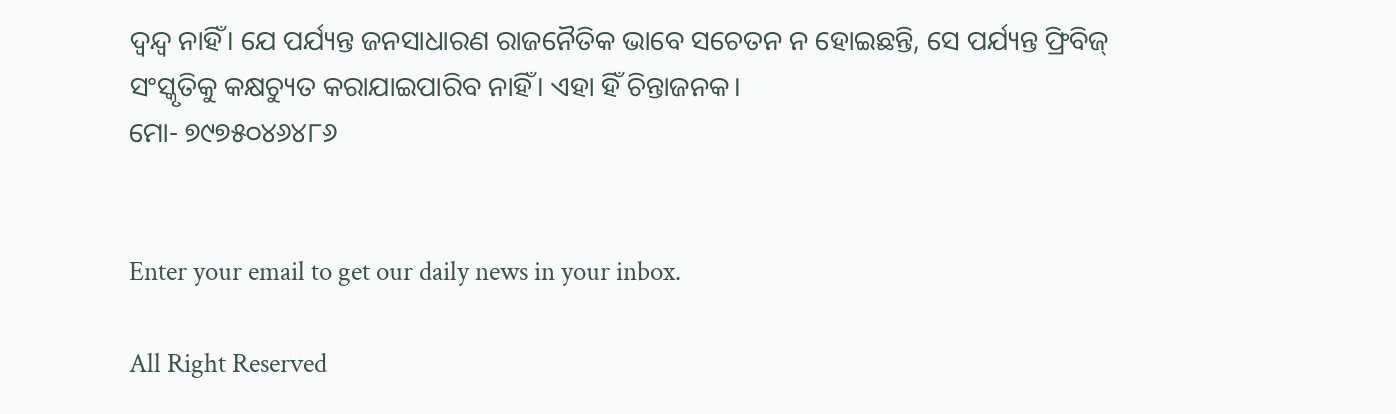ଦ୍ୱନ୍ଦ୍ୱ ନାହିଁ। ଯେ ପର୍ଯ୍ୟନ୍ତ ଜନସାଧାରଣ ରାଜନୈତିକ ଭାବେ ସଚେତନ ନ ହୋଇଛନ୍ତି, ସେ ପର୍ଯ୍ୟନ୍ତ ଫ୍ରିବିଜ୍‌ ସଂସ୍କୃତିକୁ କକ୍ଷଚ୍ୟୁତ କରାଯାଇପାରିବ ନାହିଁ। ଏହା ହିଁ ଚିନ୍ତାଜନକ।
ମୋ- ୭୯୭୫୦୪୬୪୮୬


Enter your email to get our daily news in your inbox.

All Right Reserved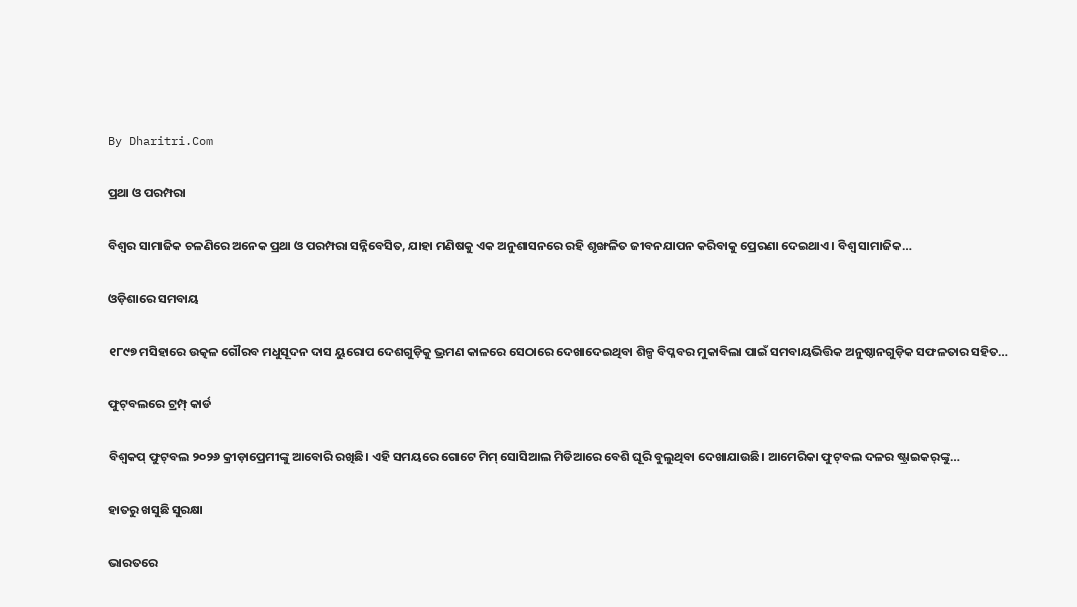By Dharitri.Com

ପ୍ରଥା ଓ ପରମ୍ପରା

ବିଶ୍ୱର ସାମାଜିକ ଚଳଣିରେ ଅନେକ ପ୍ରଥା ଓ ପରମ୍ପରା ସନ୍ନିବେସିତ, ଯାହା ମଣିଷକୁ ଏକ ଅନୁଶାସନରେ ରହି ଶୃଙ୍ଖଳିତ ଜୀବନଯାପନ କରିବାକୁ ପ୍ରେରଣା ଦେଇଥାଏ। ବିଶ୍ୱ ସାମାଜିକ…

ଓଡ଼ିଶାରେ ସମବାୟ

୧୮୯୭ ମସିହାରେ ଉତ୍କଳ ଗୌରବ ମଧୁସୂଦନ ଦାସ ୟୁରୋପ ଦେଶଗୁଡ଼ିକୁ ଭ୍ରମଣ କାଳରେ ସେଠାରେ ଦେଖାଦେଇଥିବା ଶିଳ୍ପ ବିପ୍ଳବର ମୁକାବିଲା ପାଇଁ ସମବାୟଭିତ୍ତିକ ଅନୁଷ୍ଠାନଗୁଡ଼ିକ ସଫଳତାର ସହିତ…

ଫୁଟ୍‌ବଲରେ ଟ୍ରମ୍ପ୍‌ କାର୍ଡ

ବିଶ୍ୱକପ୍‌ ଫୁଟ୍‌ବଲ ୨୦୨୬ କ୍ରୀଡ଼ାପ୍ରେମୀଙ୍କୁ ଆବୋରି ରଖିଛି। ଏହି ସମୟରେ ଗୋଟେ ମିମ୍‌ ସୋସିଆଲ ମିଡିଆରେ ବେଶି ଘୂରି ବୁଲୁଥିବା ଦେଖାଯାଉଛି। ଆମେରିକା ଫୁଟ୍‌ବଲ ଦଳର ଷ୍ଟ୍ରାଇକର୍‌ଙ୍କୁ…

ହାତରୁ ଖସୁଛି ସୁରକ୍ଷା

ଭାରତରେ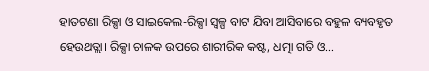ହାତଟଣା ରିକ୍ସା ଓ ସାଇକେଲ-ରିକ୍ସା ସ୍ବଳ୍ପ ବାଟ ଯିବା ଆସିବାରେ ବହୁଳ ବ୍ୟବହୃତ ହେଉଥତ୍ଲା। ରିକ୍ସା ଚାଳକ ଉପରେ ଶାରୀରିକ କଷ୍ଟ, ଧତ୍ମା ଗତି ଓ…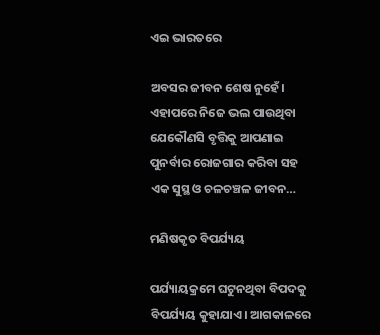ଏଇ ଭାରତରେ

ଅବସର ଜୀବନ ଶେଷ ନୁହେଁ। ଏହାପରେ ନିଜେ ଭଲ ପାଉଥିବା ଯେକୌଣସି ବୃତ୍ତିକୁ ଆପଣାଇ ପୁନର୍ବାର ରୋଜଗାର କରିବା ସହ ଏକ ସୁସ୍ଥ ଓ ଚଳଚଞ୍ଚଳ ଜୀବନ…

ମଣିଷକୃତ ବିପର୍ଯ୍ୟୟ

ପର୍ଯ୍ୟାୟକ୍ରମେ ଘଟୁନଥିବା ବିପଦକୁ ବିପର୍ଯ୍ୟୟ କୁହାଯାଏ। ଆଗକାଳରେ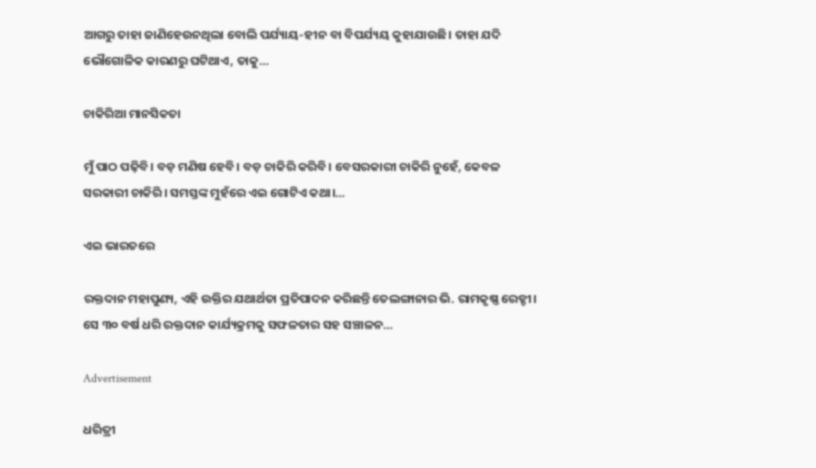ଆଗରୁ ତାହା ଜାଣିହେଉନଥିଲା ବୋଲି ପର୍ଯ୍ୟାୟ-ହୀନ ବା ବିପର୍ଯ୍ୟୟ କୁହାଯାଉଛି। ତାହା ଯଦି ଭୌଗୋଳିକ କାରଣରୁ ଘଟିଥାଏ, ତାକୁ…

ଚାକିରିଆ ମାନସିକତା

ମୁଁ ପାଠ ପଢ଼ିବି। ବଡ଼ ମଣିଷ ହେବି। ବଡ଼ ଚାକିରି କରିବି। ବେସରକାରୀ ଚାକିରି ନୁହେଁ, କେବଳ ସରକାରୀ ଚାକିରି। ସମସ୍ତଙ୍କ ମୁହଁରେ ଏଇ ଗୋଟିଏ କଥା।…

ଏଇ ଭାରତରେ

ରକ୍ତଦାନ ମହାପୁଣ୍ୟ, ଏହି ଉକ୍ତିର ଯଥାର୍ଥତା ପ୍ରତିପାଦନ କରିଛନ୍ତି ତେଲଙ୍ଗାନାର ଭି. ରାମକୃଷ୍ଣ ରେଡ୍ଡୀ। ସେ ୩୦ ବର୍ଷ ଧରି ରକ୍ତଦାନ କାର୍ଯ୍ୟକ୍ରମକୁ ସଫଳତାର ସହ ସଞ୍ଚାଳନ…

Advertisement

ଧରିତ୍ରୀ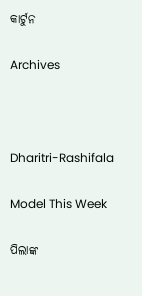କାର୍ଟୁନ

Archives



Dharitri-Rashifala

Model This Week

ପିଲାଙ୍କ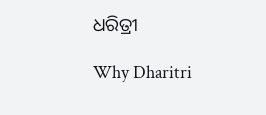ଧରିତ୍ରୀ

Why Dharitri